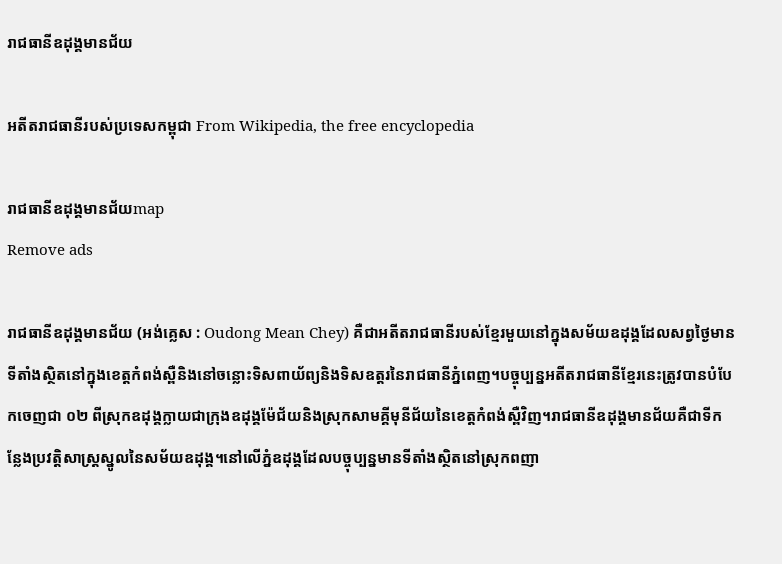រាជធានីឧដុង្គមានជ័យ

អតីតរាជធានីរបស់ប្រទេសកម្ពុជា From Wikipedia, the free encyclopedia

រាជធានីឧដុង្គមានជ័យmap
Remove ads

រាជធានីឧដុង្គមានជ័យ (អង់គ្លេស : Oudong Mean Chey) គឺជាអតីតរាជធានីរបស់ខ្មែរមួយនៅក្នុងសម័យឧដុង្គដែលសព្វថ្ងៃមានទីតាំងស្ថិតនៅក្នុងខេត្តកំពង់ស្ពឺនិងនៅចន្លោះទិសពាយ័ព្យនិងទិសឧត្តរនៃរាជធានីភ្នំពេញ។បច្ចុប្បន្នអតីតរាជធានីខ្មែរនេះត្រូវបានបំបែកចេញជា ០២ ពីស្រុកឧដុង្គក្លាយជាក្រុងឧដុង្គម៉ែជ័យនិងស្រុកសាមគ្គីមុនីជ័យនៃខេត្តកំពង់ស្ពឺវិញ។រាជធានីឧដុង្គមានជ័យគឺជាទីកន្លែងប្រវត្តិសាស្ត្រស្នូលនៃសម័យឧដុង្គ។នៅលើភ្នំឧដុង្គដែលបច្ចុប្បន្នមានទីតាំងស្ថិតនៅស្រុកពញា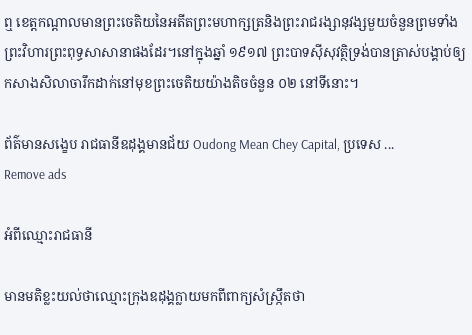ឮ ខេត្តកណ្តាលមានព្រះចេតិយនៃអតីតព្រះមហាក្សត្រនិងព្រះរាជរង្សានុវង្សមួយចំនួនព្រមទាំងព្រះវិហារព្រះពុទ្ធសាសានាផងដែរ។នៅក្នុងឆ្នាំ ១៩១៧ ព្រះបាទស៊ីសុវត្ថិទ្រង់បានត្រាស់បង្គាប់ឲ្យកសាងសិលាចារឹកដាក់នៅមុខព្រះចេតិយយ៉ាងតិចចំនួន ០២ នៅទីនោះ។

ព័ត៌មានសង្ខេប រាជធានីឧដុង្គមានជ័យ Oudong Mean Chey Capital, ប្រទេស ...
Remove ads

អំពីឈ្មោះរាជធានី

មានមតិខ្លះយល់ថាឈ្មោះក្រុងឧដុង្គក្លាយមកពីពាក្យសំស្ក្រឹតថា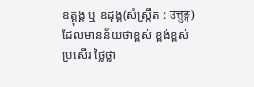ឧត្ដុង្គ ឬ ឧដុង្គ(សំស្ក្រឹត : उत्तुङ्ग)ដែលមានន័យថាខ្ពស់ ខ្ពង់ខ្ពស់ ប្រសើរ ថ្លៃថ្លា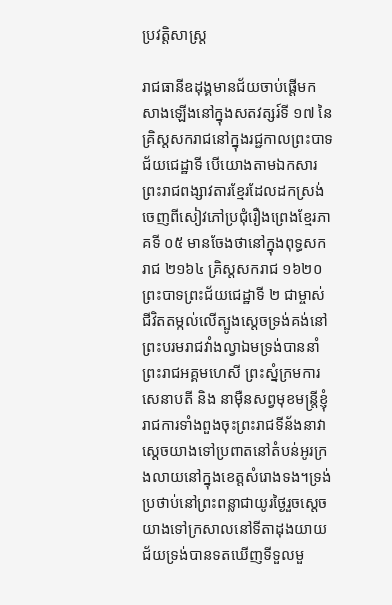ប្រវត្តិសាស្ត្រ

រាជធានីឧដុង្គមានជ័យចាប់ផ្ដើមកសាងឡើងនៅក្នុងសតវត្សរ៍ទី ១៧ នៃគ្រិស្តសករាជនៅក្នុងរជ្ជកាលព្រះបាទជ័យជេដ្ឋាទី បើយោងតាមឯកសារព្រះរាជពង្សាវតារខ្មែរដែលដកស្រង់ចេញពីសៀវភៅប្រជុំរឿងព្រេងខ្មែរភាគទី ០៥ មានចែងថានៅក្នុងពុទ្ធសករាជ ២១៦៤ គ្រិស្តសករាជ ១៦២០ ព្រះបាទព្រះជ័យជេដ្ឋាទី ២ ជាម្ចាស់ជីវិតតម្កល់លើត្បូងស្ដេចទ្រង់គង់នៅព្រះបរមរាជវាំងល្វាឯមទ្រង់បាននាំព្រះរាជអគ្គមហេសី ព្រះស្នំក្រមការ សេនាបតី និង នាម៉ឺនសព្វមុខមន្ត្រីខ្ញុំរាជការទាំងពួងចុះព្រះរាជទីន័ងនាវាស្ដេចយាងទៅប្រពាតនៅតំបន់អូរក្រងលាយនៅក្នុងខេត្តសំរោងទង។ទ្រង់ប្រថាប់នៅព្រះពន្លាជាយូរថ្ងៃរួចស្ដេចយាងទៅក្រសាលនៅទីតាដុងយាយជ័យទ្រង់បានទតឃើញទីទួលមួ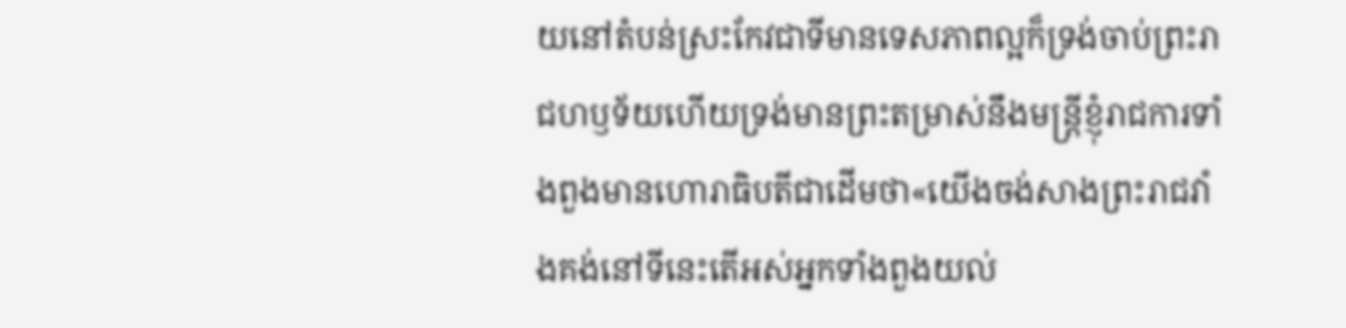យនៅតំបន់ស្រះកែវជាទីមានទេសភាពល្អក៏ទ្រង់ចាប់ព្រះរាជហឫទ័យហើយទ្រង់មានព្រះតម្រាស់នឹងមន្ត្រីខ្ញុំរាជការទាំងពួងមានហោរាធិបតីជាដើមថា«យើងចង់សាងព្រះរាជវាំងគង់នៅទីនេះតើអស់អ្នកទាំងពួងយល់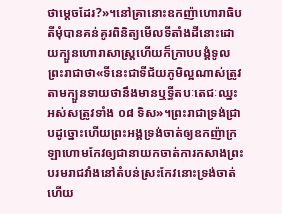ថាម្ដេចដែរ?»។នៅគ្រានោះឧកញ៉ាហោរាធិបតីមុំបានគន់គូរពិនិត្យមើលទីតាំងដីនោះដោយក្បួនហោរាសាស្ត្រហើយក៏ក្រាបបង្គំទូលព្រះរាជាថា«ទីនេះជាទីជ័យភូមិល្អណាស់ត្រូវតាមក្បួនទាយថានឹងមានឬទ្ធីតបៈតេជៈឈ្នះអស់សត្រូវទាំង ០៨ ទិស»។ព្រះរាជាទ្រង់ជ្រាបដូច្នោះហើយព្រះអង្គទ្រង់ចាត់ឲ្យឧកញ៉ាក្រឡាហោមកែវឲ្យជានាយកចាត់ការកសាងព្រះបរមរាជវាំងនៅតំបន់ស្រះកែវនោះទ្រង់ចាត់ហើយ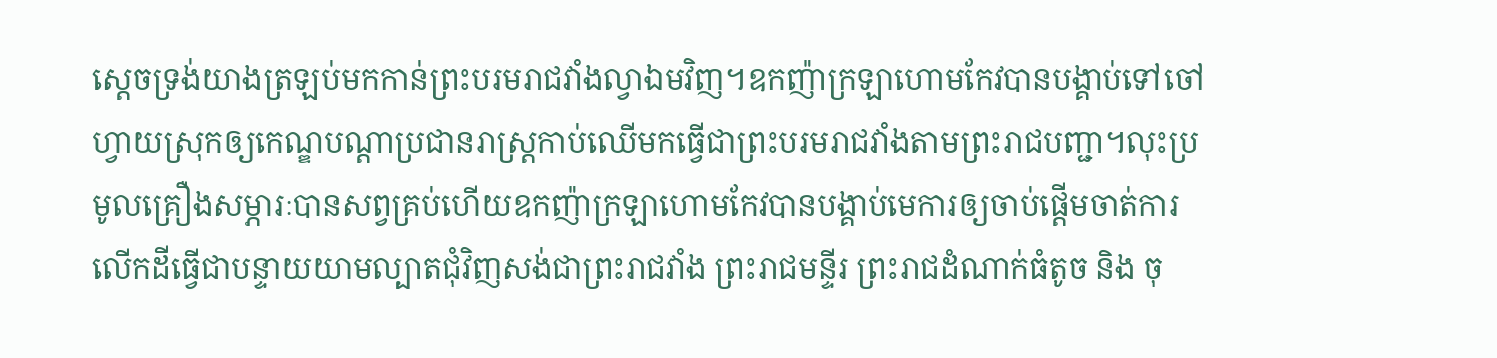ស្ដេចទ្រង់យាងត្រឡប់មកកាន់ព្រះបរមរាជវាំងល្វាឯមវិញ។ឧកញ៉ាក្រឡាហោមកែវបានបង្គាប់ទៅចៅហ្វាយស្រុកឲ្យកេណ្ឌបណ្ដាប្រជានរាស្ត្រកាប់ឈើមកធ្វើជាព្រះបរមរាជវាំងតាមព្រះរាជបញ្ជា។លុះប្រមូលគ្រឿងសម្ភារៈបានសព្វគ្រប់ហើយឧកញ៉ាក្រឡាហោមកែវបានបង្គាប់មេការឲ្យចាប់ផ្ដើមចាត់ការលើកដីធ្វើជាបន្ទាយយាមល្បាតជុំវិញសង់ជាព្រះរាជវាំង ព្រះរាជមន្ទីរ ព្រះរាជដំណាក់ធំតូច និង ចុ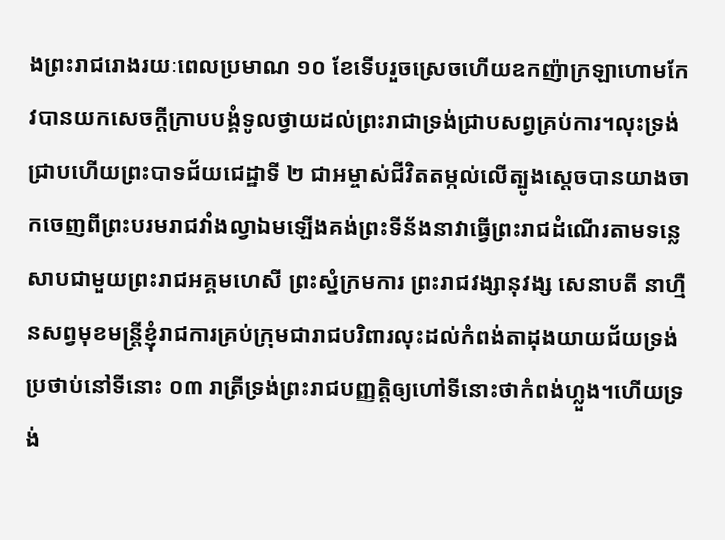ងព្រះរាជរោងរយៈពេលប្រមាណ ១០ ខែទើបរួចស្រេចហើយឧកញ៉ាក្រឡាហោមកែវបានយកសេចក្ដីក្រាបបង្គំទូលថ្វាយដល់ព្រះរាជាទ្រង់ជ្រាបសព្វគ្រប់ការ។លុះទ្រង់ជ្រាបហើយព្រះបាទជ័យជេដ្ឋាទី ២ ជាអម្ចាស់ជីវិតតម្កល់លើត្បូងស្ដេចបានយាងចាកចេញពីព្រះបរមរាជវាំងល្វាឯមឡើងគង់ព្រះទីន័ងនាវាធ្វើព្រះរាជដំណើរតាមទន្លេសាបជាមួយព្រះរាជអគ្គមហេសី ព្រះស្នំក្រមការ ព្រះរាជវង្សានុវង្ស សេនាបតី នាហ្មឺនសព្វមុខមន្ត្រីខ្ញុំរាជការគ្រប់ក្រុមជារាជបរិពារលុះដល់កំពង់តាដុងយាយជ័យទ្រង់ប្រថាប់នៅទីនោះ ០៣ រាត្រីទ្រង់ព្រះរាជបញ្ញត្តិឲ្យហៅទីនោះថាកំពង់ហ្លួង។ហើយទ្រង់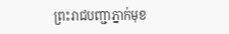ព្រះរាជបញ្ជាភ្នាក់មុខ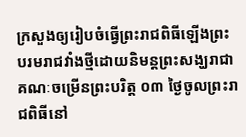ក្រសួងឲ្យរៀបចំធ្វើព្រះរាជពិធីឡើងព្រះបរមរាជវាំងថ្មីដោយនិមន្តព្រះសង្ឃរាជាគណៈចម្រើនព្រះបរិត្ត ០៣ ថ្ងៃចូលព្រះរាជពិធីនៅ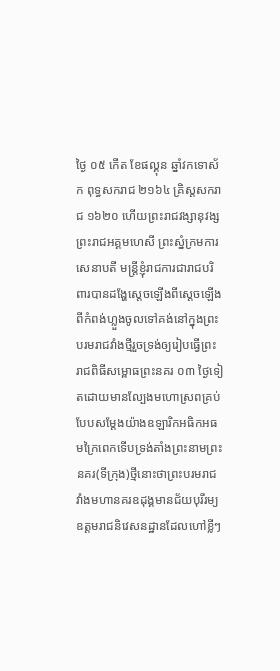ថ្ងៃ ០៥ កើត ខែផល្គុន ឆ្នាំវកទោស័ក ពុទ្ធសករាជ ២១៦៤ គ្រិស្តសករាជ ១៦២០ ហើយព្រះរាជវង្សានុវង្ស ព្រះរាជអគ្គមហេសី ព្រះស្នំក្រមការ សេនាបតី មន្ត្រីខ្ញុំរាជការជារាជបរិពារបានដង្ហែស្ដេចឡើងពីស្ដេចឡើងពីកំពង់ហ្លួងចូលទៅគង់នៅក្នុងព្រះបរមរាជវាំងថ្មីរួចទ្រង់ឲ្យរៀបធ្វើព្រះរាជពិធីសម្ពោធព្រះនគរ ០៣ ថ្ងៃទៀតដោយមានល្បែងមហោស្រពគ្រប់បែបសម្ដែងយ៉ាងឧឡារិកអធិកអធមក្រៃពេកទើបទ្រង់តាំងព្រះនាមព្រះនគរ(ទីក្រុង)ថ្មីនោះថាព្រះបរមរាជវាំងមហានគរឧដុង្គមានជ័យបុរីរម្យឧត្ដមរាជនិវេសនដ្ឋានដែលហៅខ្លីៗ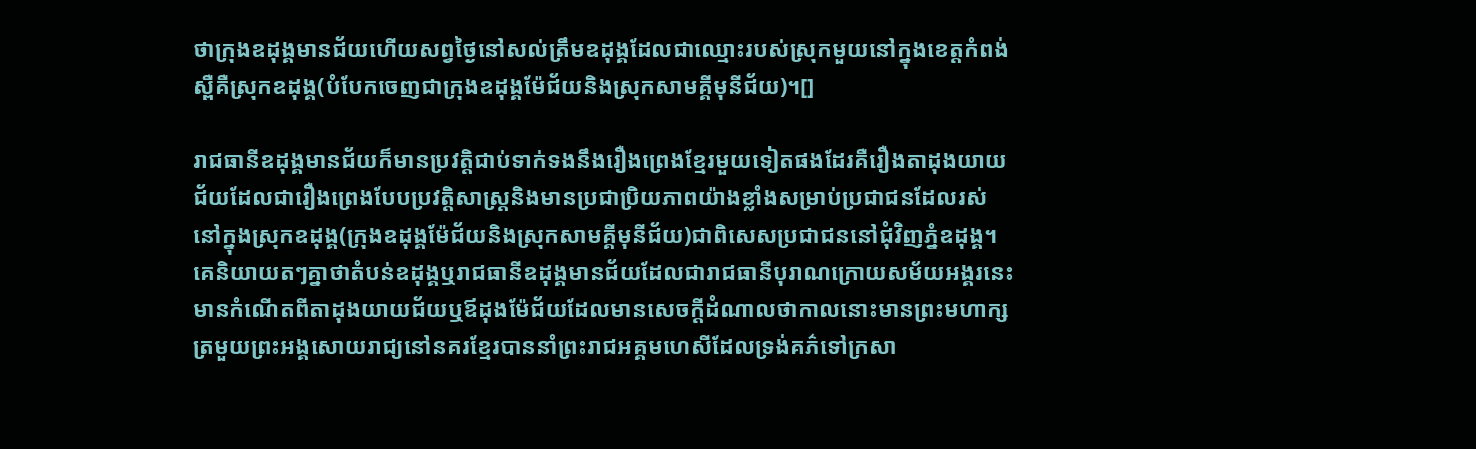ថាក្រុងឧដុង្គមានជ័យហើយសព្វថ្ងៃនៅសល់ត្រឹមឧដុង្គដែលជាឈ្មោះរបស់ស្រុកមួយនៅក្នុងខេត្តកំពង់ស្ពឺគឺស្រុកឧដុង្គ(បំបែកចេញជាក្រុងឧដុង្គម៉ែជ័យនិងស្រុកសាមគ្គីមុនីជ័យ)។[]

រាជធានីឧដុង្គមានជ័យក៏មានប្រវត្តិជាប់ទាក់ទងនឹងរឿងព្រេងខ្មែរមួយទៀតផងដែរគឺរឿងតាដុងយាយជ័យដែលជារឿងព្រេងបែបប្រវត្តិសាស្រ្តនិងមានប្រជាប្រិយភាពយ៉ាងខ្លាំងសម្រាប់ប្រជាជនដែលរស់នៅក្នុងស្រុកឧដុង្គ(ក្រុងឧដុង្គម៉ែជ័យនិងស្រុកសាមគ្គីមុនីជ័យ)ជាពិសេសប្រជាជននៅជុំវិញភ្នំឧដុង្គ។គេនិយាយតៗគ្នាថាតំបន់ឧដុង្គឬរាជធានីឧដុង្គមានជ័យដែលជារាជធានីបុរាណក្រោយសម័យអង្គរនេះមានកំណើតពីតាដុងយាយជ័យឬឪដុងម៉ែជ័យដែលមានសេចក្ដីដំណាលថាកាលនោះមានព្រះមហាក្សត្រមួយព្រះអង្គសោយរាជ្យនៅនគរខ្មែរបាននាំព្រះរាជអគ្គមហេសីដែលទ្រង់គភ៌ទៅក្រសា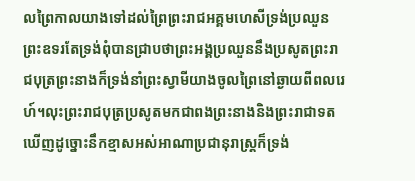លព្រៃកាលយាងទៅដល់ព្រៃព្រះរាជអគ្គមហេសីទ្រង់ប្រឈួនព្រះឧទរតែទ្រង់ពុំបានជ្រាបថាព្រះអង្គប្រឈួននឹងប្រសូតព្រះរាជបុត្រព្រះនាងក៏ទ្រង់នាំព្រះស្វាមីយាងចូលព្រៃនៅឆ្ងាយពីពលរេហ៍។លុះព្រះរាជបុត្រប្រសូតមកជាពងព្រះនាងនិងព្រះរាជាទតឃើញដូច្នោះនឹកខ្មាសអស់អាណាប្រជានុរាស្ត្រក៏ទ្រង់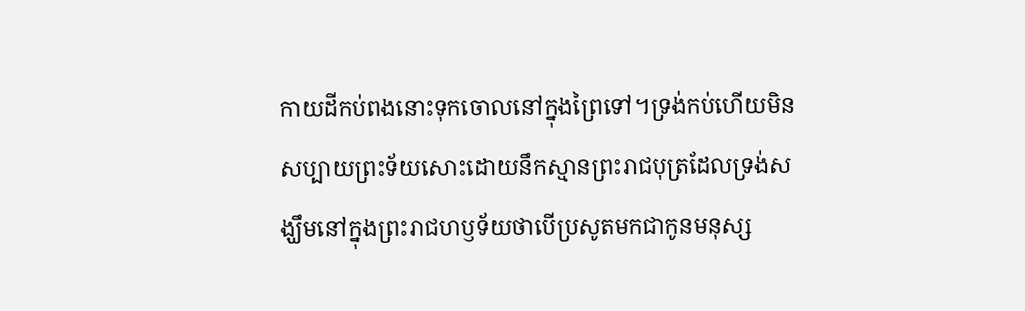កាយដីកប់ពងនោះទុកចោលនៅក្នុងព្រៃទៅ។ទ្រង់កប់ហើយមិនសប្បាយព្រះទ័យសោះដោយនឹកស្មានព្រះរាជបុត្រដែលទ្រង់សង្ឃឹមនៅក្នុងព្រះរាជហឫទ័យថាបើប្រសូតមកជាកូនមនុស្ស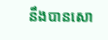នឹងបានសោ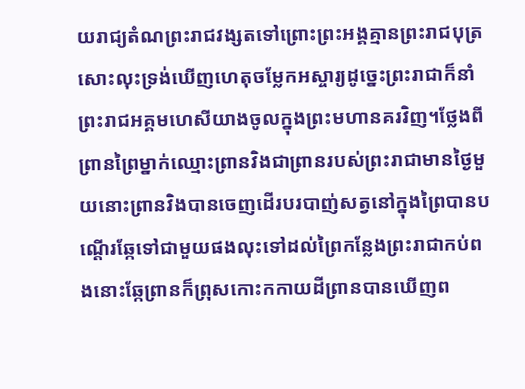យរាជ្យតំណព្រះរាជវង្សតទៅព្រោះព្រះអង្គគ្មានព្រះរាជបុត្រសោះលុះទ្រង់ឃើញហេតុចម្លែកអស្ចារ្យដូច្នេះព្រះរាជាក៏នាំព្រះរាជអគ្គមហេសីយាងចូលក្នុងព្រះមហានគរវិញ។ថ្លែងពីព្រានព្រៃម្នាក់ឈ្មោះព្រានវិងជាព្រានរបស់ព្រះរាជាមានថ្ងៃមួយនោះព្រានវិងបានចេញដើរបរបាញ់សត្វនៅក្នុងព្រៃបានបណ្ដើរឆ្កែទៅជាមួយផងលុះទៅដល់ព្រៃកន្លែងព្រះរាជាកប់ពងនោះឆ្កែព្រានក៏ព្រុសកោះកកាយដីព្រានបានឃើញព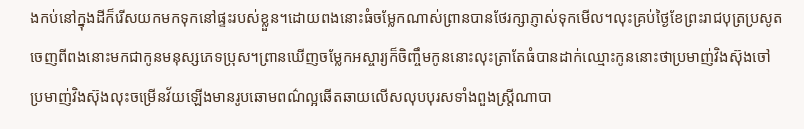ងកប់នៅក្នុងដីក៏រើសយកមកទុកនៅផ្ទះរបស់ខ្លួន។ដោយពងនោះធំចម្លែកណាស់ព្រានបានថែរក្សាភ្ញាស់ទុកមើល។លុះគ្រប់ថ្ងៃខែព្រះរាជបុត្រប្រសូតចេញពីពងនោះមកជាកូនមនុស្សភេទប្រុស។ព្រានឃើញចម្លែកអស្ចារ្យក៏ចិញ្ចឹមកូននោះលុះត្រាតែធំបានដាក់ឈ្មោះកូននោះថាប្រមាញ់វិងស៊ុងចៅប្រមាញ់វិងស៊ុងលុះចម្រើនវ័យឡើងមានរូបឆោមពណ៌ល្អឆើតឆាយលើសលុបបុរសទាំងពួងស្ត្រីណាបា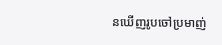នឃើញរូបចៅប្រមាញ់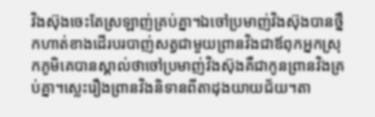វិងស៊ុងចេះតែស្រឡាញ់គ្រប់គ្នា។ឯចៅប្រមាញ់វិងស៊ុងបានថ្នឹកហាត់ខាងដើរបរបាញ់សត្វជាមួយព្រានវិងជាឪពុកអ្នកស្រុកភូមិគេបានស្គាល់ថាចៅប្រមាញ់វិងស៊ុងគឺជាកូនព្រានវិងគ្រប់គ្នា។ស្លេះរឿងព្រានវិងនិទានពីតាដុងយាយជ័យ។តា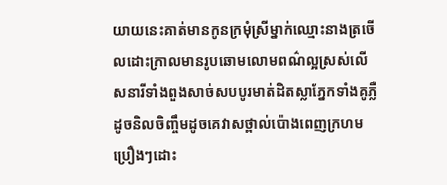យាយនេះគាត់មានកូនក្រមុំស្រីម្នាក់ឈ្មោះនាងត្រចើលដោះក្រាលមានរូបឆោមលោមពណ៌ល្អស្រស់លើសនារីទាំងពួងសាច់សបបូរមាត់ដិតស្លាភ្នែកទាំងគូភ្លឺដូចនិលចិញ្ចឹមដូចគេវាសថ្ពាល់ប៉ោងពេញក្រហមប្រឿងៗដោះ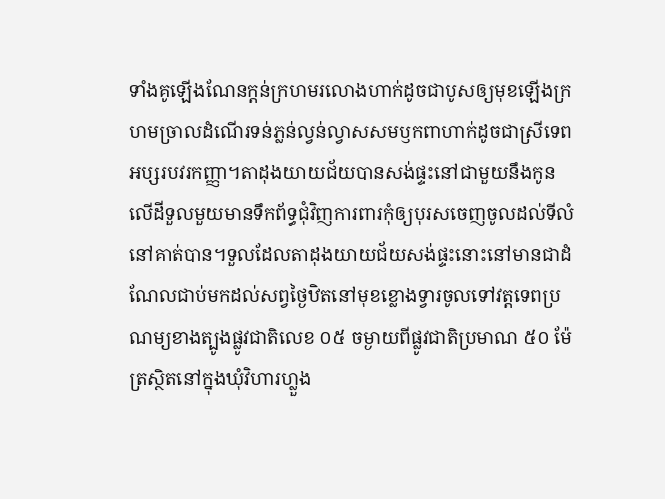ទាំងគូឡើងណែនក្ដន់ក្រហមរលោងហាក់ដូចជាបូសឲ្យមុខឡើងក្រហមច្រាលដំណើរទន់ភ្លន់ល្វន់ល្វាសសមឫកពាហាក់ដូចជាស្រីទេពអប្សរបវរកញ្ញា។តាដុងយាយជ័យបានសង់ផ្ទះនៅជាមួយនឹងកូនលើដីទួលមួយមានទឹកព័ទ្ធជុំវិញការពារកុំឲ្យបុរសចេញចូលដល់ទីលំនៅគាត់បាន។ទួលដែលតាដុងយាយជ័យសង់ផ្ទះនោះនៅមានជាដំណែលជាប់មកដល់សព្វថ្ងៃឋិតនៅមុខខ្លោងទ្វារចូលទៅវត្តទេពប្រណម្យខាងត្បូងផ្លូវជាតិលេខ ០៥ ចម្ងាយពីផ្លូវជាតិប្រមាណ ៥០ ម៉ែត្រស្ថិតនៅក្នុងឃុំវិហារហ្លួង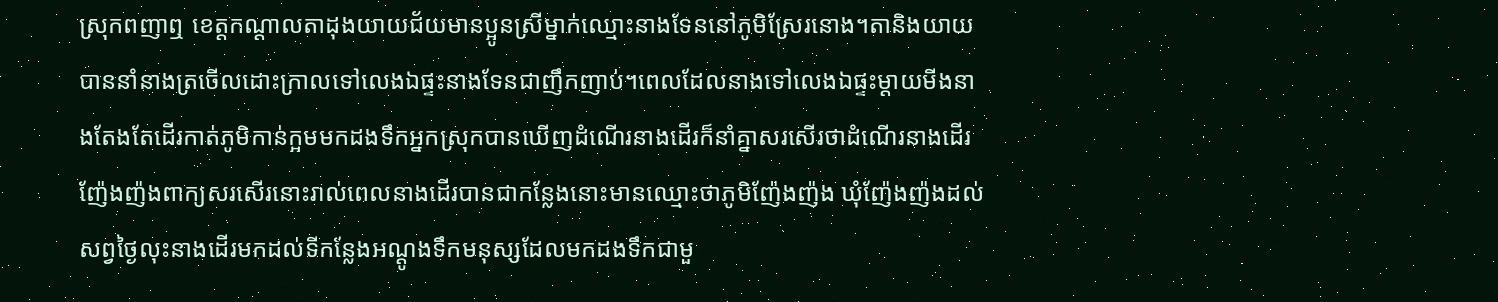ស្រុកពញាឮ ខេត្តកណ្ដាលតាដុងយាយជ័យមានប្អូនស្រីម្នាក់ឈ្មោះនាងទែននៅភូមិស្រែរនោង។តានិងយាយបាននាំនាងត្រចើលដោះក្រាលទៅលេងឯផ្ទះនាងទែនជាញឹកញាប់។ពេលដែលនាងទៅលេងឯផ្ទះម្ដាយមីងនាងតែងតែដើរកាត់ភូមិកាន់ក្អមមកដងទឹកអ្នកស្រុកបានឃើញដំណើរនាងដើរក៏នាំគ្នាសរសើរថាដំណើរនាងដើរញ៉ែងញ៉ងពាក្យសរសើរនោះរាល់ពេលនាងដើរបានជាកន្លែងនោះមានឈ្មោះថាភូមិញ៉ែងញ៉ង ឃុំញ៉ែងញ៉ងដល់សព្វថ្ងៃលុះនាងដើរមកដល់ទីកន្លែងអណ្ដូងទឹកមនុស្សដែលមកដងទឹកជាមួ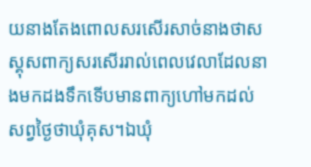យនាងតែងពោលសរសើរសាច់នាងថាសស្គុសពាក្យសរសើររាល់ពេលវេលាដែលនាងមកដងទឹកទើបមានពាក្យហៅមកដល់សព្វថ្ងៃថាឃុំគុស។ឯឃុំ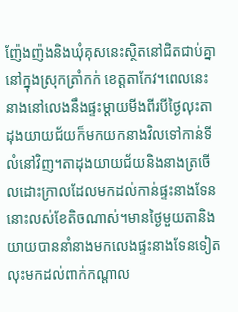ញ៉ែងញ៉ងនិងឃុំគុសនេះស្ថិតនៅជិតជាប់គ្នានៅក្នុងស្រុកត្រាំកក់ ខេត្តតាកែវ។ពេលនេះនាងនៅលេងនឹងផ្ទះម្ដាយមីងពីរបីថ្ងៃលុះតាដុងយាយជ័យក៏មកយកនាងវិលទៅកាន់ទីលំនៅវិញ។តាដុងយាយជ័យនិងនាងត្រចើលដោះក្រាលដែលមកដល់កាន់ផ្ទះនាងទែននោះលស់ខែតិចណាស់។មានថ្ងៃមួយតានិងយាយបាននាំនាងមកលេងផ្ទះនាងទែនទៀតលុះមកដល់ពាក់កណ្ដាល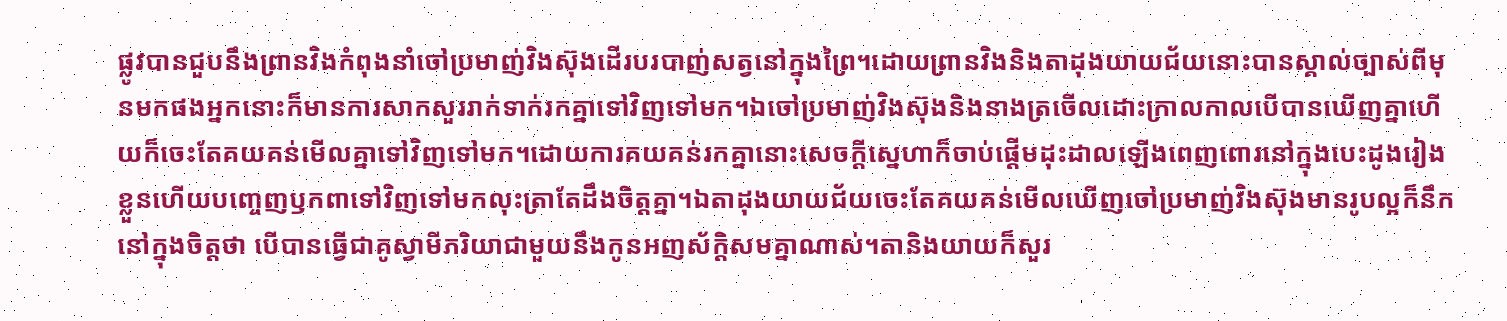ផ្លូវបានជួបនឹងព្រានវិងកំពុងនាំចៅប្រមាញ់វិងស៊ុងដើរបរបាញ់សត្វនៅក្នុងព្រៃ។ដោយព្រានវិងនិងតាដុងយាយជ័យនោះបានស្គាល់ច្បាស់ពីមុនមកផងអ្នកនោះក៏មានការសាកសួររាក់ទាក់រកគ្នាទៅវិញទៅមក។ឯចៅប្រមាញ់វិងស៊ុងនិងនាងត្រចើលដោះក្រាលកាលបើបានឃើញគ្នាហើយក៏ចេះតែគយគន់មើលគ្នាទៅវិញទៅមក។ដោយការគយគន់រកគ្នានោះសេចក្ដីស្នេហាក៏ចាប់ផ្ដើមដុះដាលឡើងពេញពោរនៅក្នុងបេះដូងរៀងខ្លួនហើយបញ្ចេញឫកពាទៅវិញទៅមកលុះត្រាតែដឹងចិត្តគ្នា។ឯតាដុងយាយជ័យចេះតែគយគន់មើលឃើញចៅប្រមាញ់វិងស៊ុងមានរូបល្អក៏នឹកនៅក្នុងចិត្តថា បើបានធ្វើជាគូស្វាមីភរិយាជាមួយនឹងកូនអញស័ក្ដិសមគ្នាណាស់។តានិងយាយក៏សួរ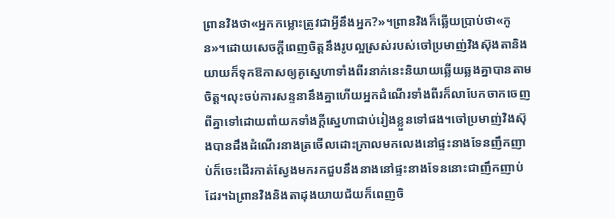ព្រានវិងថា«អ្នកកម្លោះត្រូវជាអ្វីនឹងអ្នក?»។ព្រានវិងក៏ឆ្លើយប្រាប់ថា«កូន»។ដោយសេចក្ដីពេញចិត្តនឹងរូបល្អស្រស់របស់ចៅប្រមាញ់វិងស៊ុងតានិងយាយក៏ទុកឱកាសឲ្យគូស្នេហាទាំងពីរនាក់នេះនិយាយឆ្លើយឆ្លងគ្នាបានតាមចិត្ត។លុះចប់ការសន្ទនានឹងគ្នាហើយអ្នកដំណើរទាំងពីរក៏លាបែកចាកចេញពីគ្នាទៅដោយពាំយកទាំងក្ដីស្នេហាជាប់រៀងខ្លួនទៅផង។ចៅប្រមាញ់វិងស៊ុងបានដឹងដំណើរនាងត្រចើលដោះក្រាលមកលេងនៅផ្ទះនាងទែនញឹកញាប់ក៏ចេះដើរកាត់ស្វែងមករកជួបនឹងនាងនៅផ្ទះនាងទែននោះជាញឹកញាប់ដែរ។ឯព្រានវិងនិងតាដុងយាយជ័យក៏ពេញចិ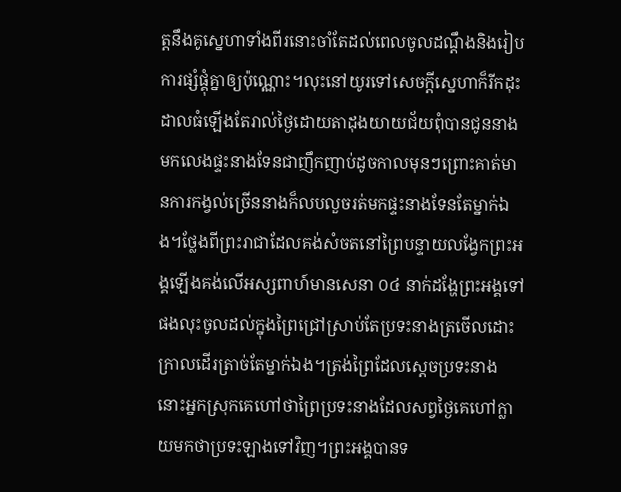ត្តនឹងគូស្នេហាទាំងពីរនោះចាំតែដល់ពេលចូលដណ្ដឹងនិងរៀបការផ្សំផ្គុំគ្នាឲ្យប៉ុណ្ណោះ។លុះនៅយូរទៅសេចក្ដីស្នេហាក៏រីកដុះដាលធំឡើងតែរាល់ថ្ងៃដោយតាដុងយាយជ័យពុំបានជូននាងមកលេងផ្ទះនាងទែនជាញឹកញាប់ដូចកាលមុនៗព្រោះគាត់មានការកង្វល់ច្រើននាងក៏លបលួចរត់មកផ្ទះនាងទែនតែម្នាក់ឯង។ថ្លែងពីព្រះរាជាដែលគង់សំចតនៅព្រៃបន្ទាយលង្វែកព្រះអង្គឡើងគង់លើអស្សពាហ៍មានសេនា ០៤ នាក់ដង្ហែព្រះអង្គទៅផងលុះចូលដល់ក្នុងព្រៃជ្រៅស្រាប់តែប្រទះនាងត្រចើលដោះក្រាលដើរត្រាច់តែម្នាក់ឯង។ត្រង់ព្រៃដែលស្ដេចប្រទះនាងនោះអ្នកស្រុកគេហៅថាព្រៃប្រទះនាងដែលសព្វថ្ងៃគេហៅក្លាយមកថាប្រទះឡាងទៅវិញ។ព្រះអង្គបានទ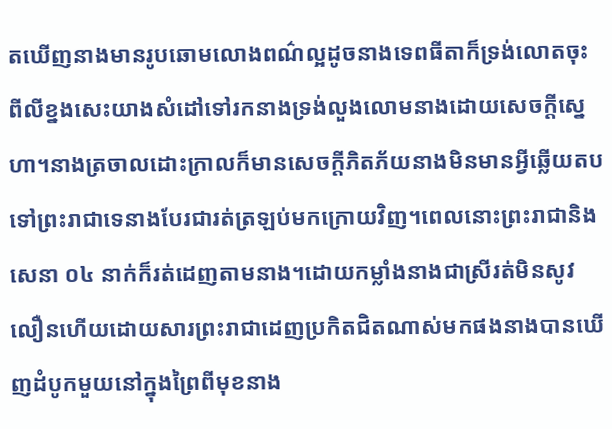តឃើញនាងមានរូបឆោមលោងពណ៌ល្អដូចនាងទេពធីតាក៏ទ្រង់លោតចុះពីលីខ្នងសេះយាងសំដៅទៅរកនាងទ្រង់លួងលោមនាងដោយសេចក្ដីស្នេហា។នាងត្រចាលដោះក្រាលក៏មានសេចក្ដីភិតភ័យនាងមិនមានអ្វីឆ្លើយតបទៅព្រះរាជាទេនាងបែរជារត់ត្រឡប់មកក្រោយវិញ។ពេលនោះព្រះរាជានិងសេនា ០៤ នាក់ក៏រត់ដេញតាមនាង។ដោយកម្លាំងនាងជាស្រីរត់មិនសូវលឿនហើយដោយសារព្រះរាជាដេញប្រកិតជិតណាស់មកផងនាងបានឃើញដំបូកមួយនៅក្នុងព្រៃពីមុខនាង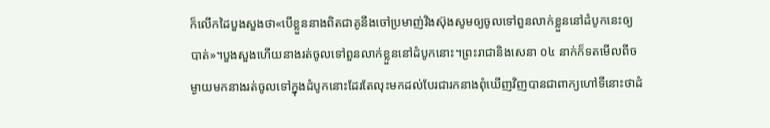ក៏លើកដៃបួងសួងថា«បើខ្លួននាងពិតជាគូនឹងចៅប្រមាញ់វិងស៊ុងសូមឲ្យចូលទៅពួនលាក់ខ្លួននៅដំបូកនេះឲ្យបាត់»។បួងសួងហើយនាងរត់ចូលទៅពួនលាក់ខ្លួននៅដំបូកនោះ។ព្រះរាជានិងសេនា ០៤ នាក់ក៏ទតមើលពីចម្ងាយមកនាងរត់ចូលទៅក្នុងដំបូកនោះដែរតែលុះមកដល់បែរជារកនាងពុំឃើញវិញបានជាពាក្យហៅទីនោះថាដំ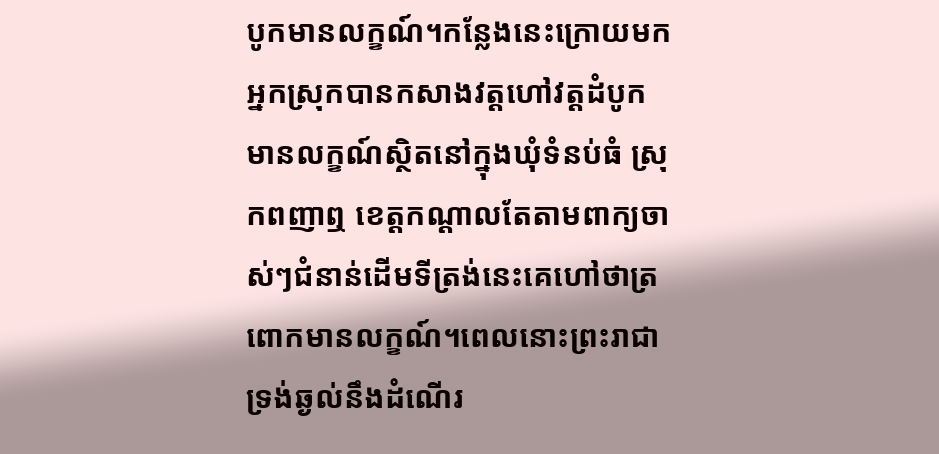បូកមានលក្ខណ៍។កន្លែងនេះក្រោយមកអ្នកស្រុកបានកសាងវត្តហៅវត្តដំបូកមានលក្ខណ៍ស្ថិតនៅក្នុងឃុំទំនប់ធំ ស្រុកពញាឮ ខេត្តកណ្ដាលតែតាមពាក្យចាស់ៗជំនាន់ដើមទីត្រង់នេះគេហៅថាត្រពោកមានលក្ខណ៍។ពេលនោះព្រះរាជាទ្រង់ឆ្ងល់នឹងដំណើរ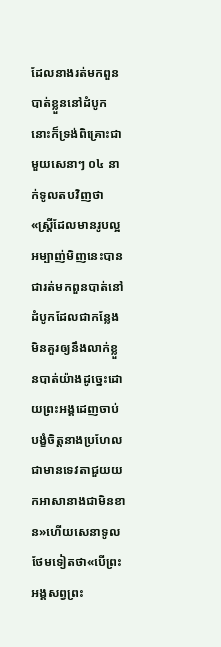ដែលនាងរត់មកពួនបាត់ខ្លួននៅដំបូកនោះក៏ទ្រង់ពិគ្រោះជាមួយសេនាៗ ០៤ នាក់ទូលតបវិញថា«ស្ត្រីដែលមានរូបល្អអម្បាញ់មិញនេះបានជារត់មកពួនបាត់នៅដំបូកដែលជាកន្លែងមិនគួរឲ្យនឹងលាក់ខ្លួនបាត់យ៉ាងដូច្នេះដោយព្រះអង្គដេញចាប់បង្ខំចិត្តនាងប្រហែលជាមានទេវតាជួយយកអាសានាងជាមិនខាន»ហើយសេនាទូលថែមទៀតថា«បើព្រះអង្គសព្វព្រះ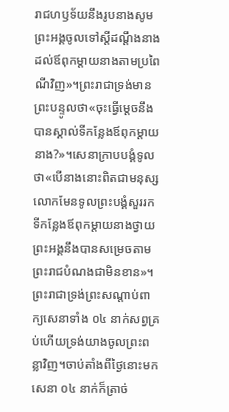រាជហឫទ័យនឹងរូបនាងសូមព្រះអង្គចូលទៅស្ដីដណ្ដឹងនាងដល់ឪពុកម្ដាយនាងតាមប្រពៃណីវិញ»។ព្រះរាជាទ្រង់មានព្រះបន្ទូលថា«ចុះធ្វើម្ដេចនឹងបានស្គាល់ទីកន្លែងឪពុកម្ដាយនាង?»។សេនាក្រាបបង្គំទូលថា«បើនាងនោះពិតជាមនុស្សលោកមែនទូលព្រះបង្គំសួររកទីកន្លែងឪពុកម្ដាយនាងថ្វាយព្រះអង្គនឹងបានសម្រេចតាមព្រះរាជបំណងជាមិនខាន»។ព្រះរាជាទ្រង់ព្រះសណ្ដាប់ពាក្យសេនាទាំង ០៤ នាក់សព្វគ្រប់ហើយទ្រង់យាងចូលព្រះពន្លាវិញ។ចាប់តាំងពីថ្ងៃនោះមកសេនា ០៤ នាក់ក៏ត្រាច់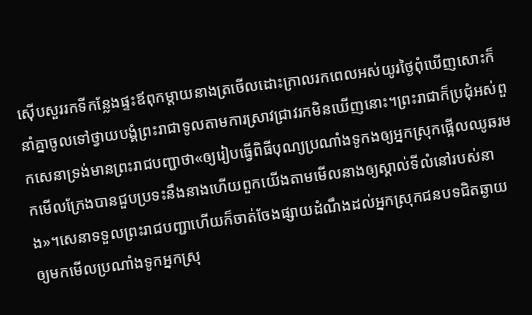ស៊ើបសួររកទីកន្លែងផ្ទះឪពុកម្ដាយនាងត្រចើលដោះក្រាលរកពេលអស់យូរថ្ងៃពុំឃើញសោះក៏នាំគ្នាចូលទៅថ្វាយបង្គំព្រះរាជាទូលតាមការស្រាវជ្រាវរកមិនឃើញនោះ។ព្រះរាជាក៏ប្រជុំអស់ពួកសេនាទ្រង់មានព្រះរាជបញ្ជាថា«ឲ្យរៀបធ្វើពិធីបុណ្យប្រណាំងទូកងឲ្យអ្នកស្រុកផ្អើលឈូឆរមកមើលក្រែងបានជួបប្រទះនឹងនាងហើយពួកយើងតាមមើលនាងឲ្យស្គាល់ទីលំនៅរបស់នាង»។សេនាទទួលព្រះរាជបញ្ជាហើយក៏ចាត់ចែងផ្សាយដំណឹងដល់អ្នកស្រុកជនបទជិតឆ្ងាយឲ្យមកមើលប្រណាំងទូកអ្នកស្រុ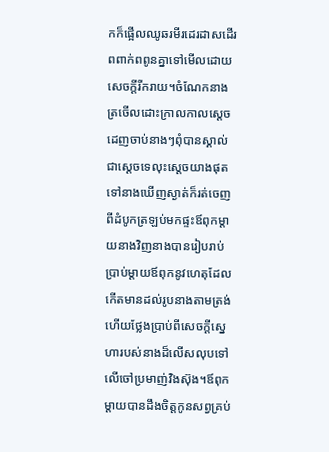កក៏ផ្អើលឈូឆរមីរដេរដាសដើរពពាក់ពពូនគ្នាទៅមើលដោយសេចក្ដីរីករាយ។ចំណែកនាងត្រចើលដោះក្រាលកាលស្ដេចដេញចាប់នាងៗពុំបានស្គាល់ជាស្ដេចទេលុះស្ដេចយាងផុតទៅនាងឃើញស្ងាត់ក៏រត់ចេញពីដំបូកត្រឡប់មកផ្ទះឪពុកម្ដាយនាងវិញនាងបានរៀបរាប់ប្រាប់ម្ដាយឪពុកនូវហេតុដែលកើតមានដល់រូបនាងតាមត្រង់ហើយថ្លែងប្រាប់ពីសេចក្ដីស្នេហារបស់នាងដ៏លើសលុបទៅលើចៅប្រមាញ់វិងស៊ុង។ឪពុកម្ដាយបានដឹងចិត្តកូនសព្វគ្រប់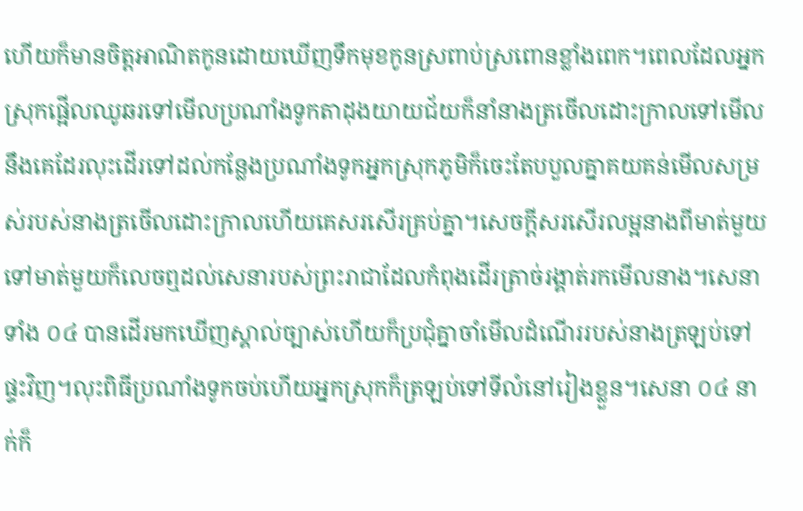ហើយក៏មានចិត្តអាណិតកូនដោយឃើញទឹកមុខកូនស្រពាប់ស្រពោនខ្លាំងពេក។ពេលដែលអ្នកស្រុកផ្អើលឈូឆរទៅមើលប្រណាំងទូកតាដុងយាយជ័យក៏នាំនាងត្រចើលដោះក្រាលទៅមើលនឹងគេដែរលុះដើរទៅដល់កន្លែងប្រណាំងទូកអ្នកស្រុកភូមិក៏ចេះតែបបួលគ្នាគយគន់មើលសម្រស់របស់នាងត្រចើលដោះក្រាលហើយគេសរសើរគ្រប់គ្នា។សេចក្ដីសរសើរលម្អនាងពីមាត់មួយទៅមាត់មួយក៏លេចឮដល់សេនារបស់ព្រះរាជាដែលកំពុងដើរត្រាច់រង្គាត់រកមើលនាង។សេនាទាំង ០៤ បានដើរមកឃើញស្គាល់ច្បាស់ហើយក៏ប្រជុំគ្នាចាំមើលដំណើររបស់នាងត្រឡប់ទៅផ្ទះវិញ។លុះពិធីប្រណាំងទូកចប់ហើយអ្នកស្រុកក៏ត្រឡប់ទៅទីលំនៅរៀងខ្លួន។សេនា ០៤ នាក់ក៏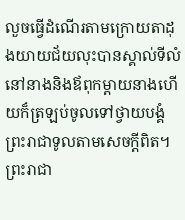លួចធ្វើដំណើរតាមក្រោយតាដុងយាយជ័យលុះបានស្គាល់ទីលំនៅនាងនិងឪពុកម្ដាយនាងហើយក៏ត្រឡប់ចូលទៅថ្វាយបង្គំព្រះរាជាទូលតាមសេចក្ដីពិត។ព្រះរាជា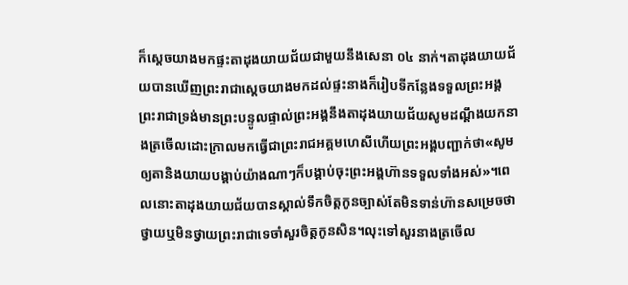ក៏ស្ដេចយាងមកផ្ទះតាដុងយាយជ័យជាមួយនឹងសេនា ០៤ នាក់។តាដុងយាយជ័យបានឃើញព្រះរាជាស្ដេចយាងមកដល់ផ្ទះនាងក៏រៀបទីកន្លែងទទួលព្រះអង្គព្រះរាជាទ្រង់មានព្រះបន្ទូលផ្ទាល់ព្រះអង្គនឹងតាដុងយាយជ័យសូមដណ្ដឹងយកនាងត្រចើលដោះក្រាលមកធ្វើជាព្រះរាជអគ្គមហេសីហើយព្រះអង្គបញ្ជាក់ថា«សូមឲ្យតានិងយាយបង្គាប់យ៉ាងណាៗក៏បង្គាប់ចុះព្រះអង្គហ៊ានទទួលទាំងអស់»។ពេលនោះតាដុងយាយជ័យបានស្គាល់ទឹកចិត្តកូនច្បាស់តែមិនទាន់ហ៊ានសម្រេចថាថ្វាយឬមិនថ្វាយព្រះរាជាទេចាំសួរចិត្តកូនសិន។លុះទៅសួរនាងត្រចើល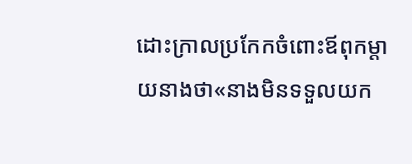ដោះក្រាលប្រកែកចំពោះឪពុកម្ដាយនាងថា«នាងមិនទទួលយក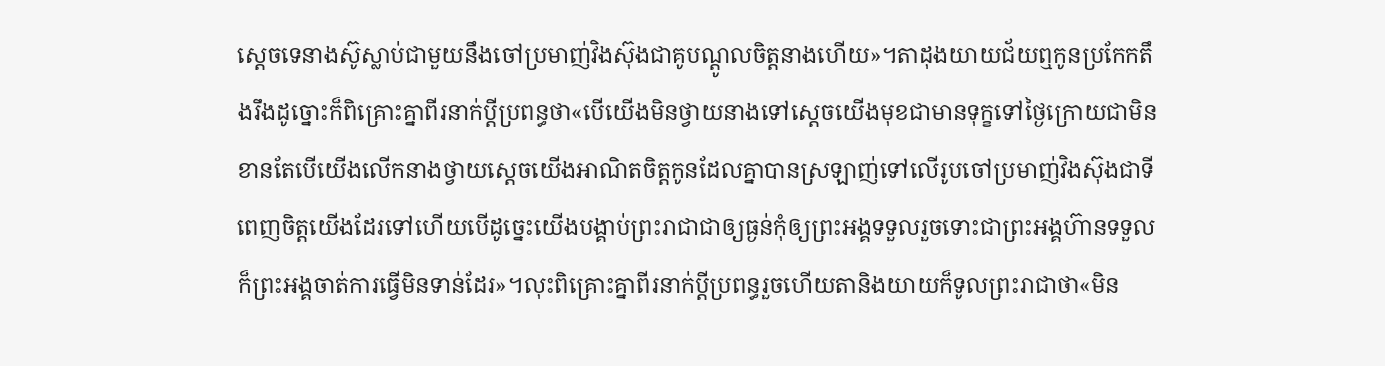ស្ដេចទេនាងស៊ូស្លាប់ជាមួយនឹងចៅប្រមាញ់វិងស៊ុងជាគូបណ្ដូលចិត្តនាងហើយ»។តាដុងយាយជ័យឮកូនប្រកែកតឹងរឹងដូច្នោះក៏ពិគ្រោះគ្នាពីរនាក់ប្ដីប្រពន្ធថា«បើយើងមិនថ្វាយនាងទៅស្ដេចយើងមុខជាមានទុក្ខទៅថ្ងៃក្រោយជាមិនខានតែបើយើងលើកនាងថ្វាយស្ដេចយើងអាណិតចិត្តកូនដែលគ្នាបានស្រឡាញ់ទៅលើរូបចៅប្រមាញ់វិងស៊ុងជាទីពេញចិត្តយើងដែរទៅហើយបើដូច្នេះយើងបង្គាប់ព្រះរាជាជាឲ្យធ្ងន់កុំឲ្យព្រះអង្គទទួលរួចទោះជាព្រះអង្គហ៊ានទទួលក៏ព្រះអង្គចាត់ការធ្វើមិនទាន់ដែរ»។លុះពិគ្រោះគ្នាពីរនាក់ប្ដីប្រពន្ធរួចហើយតានិងយាយក៏ទូលព្រះរាជាថា«មិន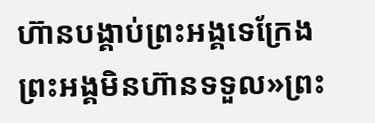ហ៊ានបង្គាប់ព្រះអង្គទេក្រែងព្រះអង្គមិនហ៊ានទទួល»ព្រះ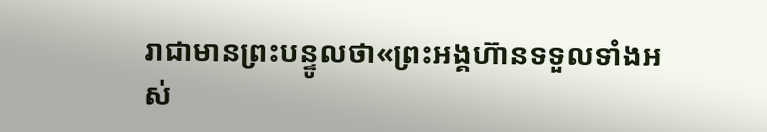រាជាមានព្រះបន្ទូលថា«ព្រះអង្គហ៊ានទទួលទាំងអស់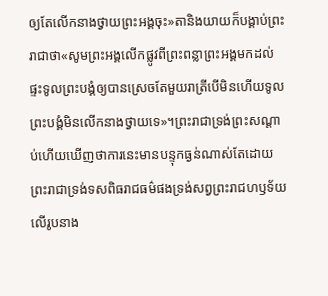ឲ្យតែលើកនាងថ្វាយព្រះអង្គចុះ»តានិងយាយក៏បង្គាប់ព្រះរាជាថា«សូមព្រះអង្គលើកផ្លូវពីព្រះពន្លាព្រះអង្គមកដល់ផ្ទះទូលព្រះបង្គំឲ្យបានស្រេចតែមួយរាត្រីបើមិនហើយទូលព្រះបង្គំមិនលើកនាងថ្វាយទេ»។ព្រះរាជាទ្រង់ព្រះសណ្ដាប់ហើយឃើញថាការនេះមានបន្ទុកធ្ងន់ណាស់តែដោយព្រះរាជាទ្រង់ទសពិធរាជធម៌ផងទ្រង់សព្វព្រះរាជហឫទ័យលើរូបនាង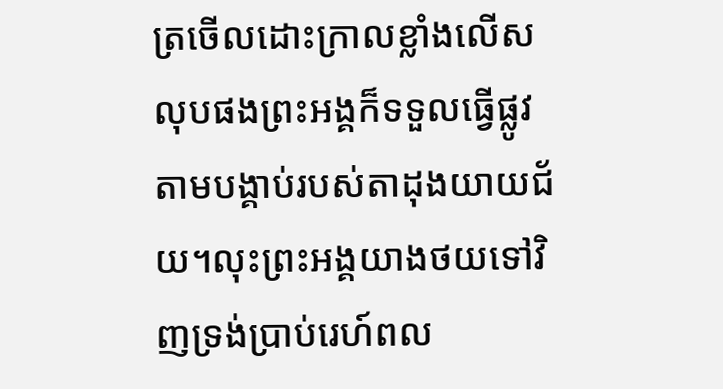ត្រចើលដោះក្រាលខ្លាំងលើសលុបផងព្រះអង្គក៏ទទួលធ្វើផ្លូវតាមបង្គាប់របស់តាដុងយាយជ័យ។លុះព្រះអង្គយាងថយទៅវិញទ្រង់ប្រាប់រេហ៍ពល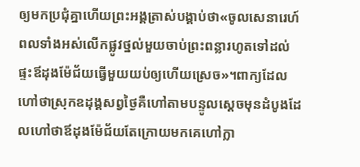ឲ្យមកប្រជុំគ្នាហើយព្រះអង្គត្រាស់បង្គាប់ថា«ចូលសេនារេហ៍ពលទាំងអស់លើកផ្លូវថ្នល់មួយចាប់ព្រះពន្លារហូតទៅដល់ផ្ទះឪដុងម៉ែជ័យធ្វើមួយយប់ឲ្យហើយស្រេច»។ពាក្យដែលហៅថាស្រុកឧដុង្គសព្វថ្ងៃគឺហៅតាមបន្ទូលស្ដេចមុនដំបូងដែលហៅថាឪដុងម៉ែជ័យតែក្រោយមកគេហៅក្លា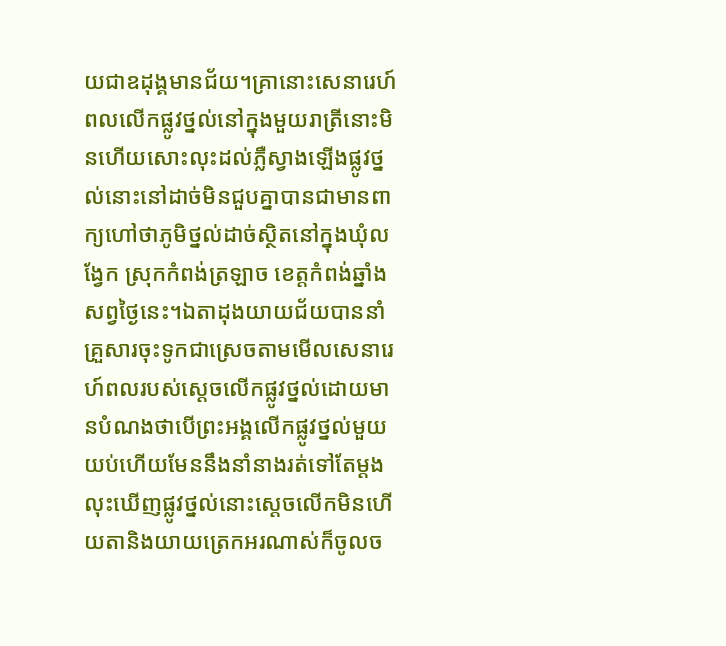យជាឧដុង្គមានជ័យ។គ្រានោះសេនារេហ៍ពលលើកផ្លូវថ្នល់នៅក្នុងមួយរាត្រីនោះមិនហើយសោះលុះដល់ភ្លឺស្វាងឡើងផ្លូវថ្នល់នោះនៅដាច់មិនជួបគ្នាបានជាមានពាក្យហៅថាភូមិថ្នល់ដាច់ស្ថិតនៅក្នុងឃុំលង្វែក ស្រុកកំពង់ត្រឡាច ខេត្តកំពង់ឆ្នាំងសព្វថ្ងៃនេះ។ឯតាដុងយាយជ័យបាននាំគ្រួសារចុះទូកជាស្រេចតាមមើលសេនារេហ៍ពលរបស់ស្ដេចលើកផ្លូវថ្នល់ដោយមានបំណងថាបើព្រះអង្គលើកផ្លូវថ្នល់មួយយប់ហើយមែននឹងនាំនាងរត់ទៅតែម្ដងលុះឃើញផ្លូវថ្នល់នោះស្ដេចលើកមិនហើយតានិងយាយត្រេកអរណាស់ក៏ចូលច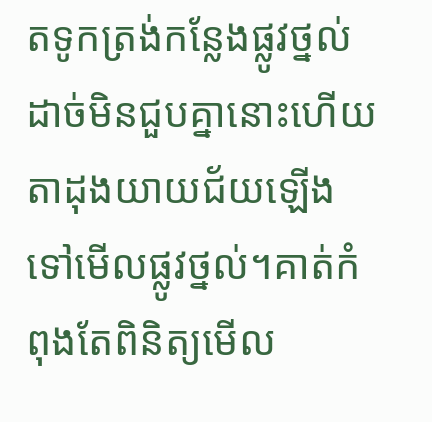តទូកត្រង់កន្លែងផ្លូវថ្នល់ដាច់មិនជួបគ្នានោះហើយតាដុងយាយជ័យឡើងទៅមើលផ្លូវថ្នល់។គាត់កំពុងតែពិនិត្យមើល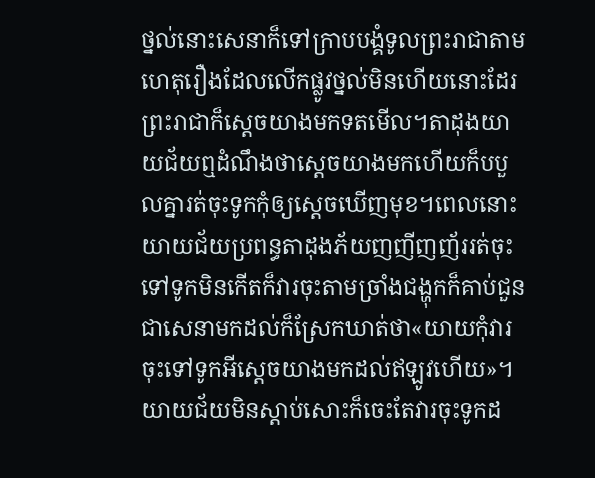ថ្នល់នោះសេនាក៏ទៅក្រាបបង្គំទូលព្រះរាជាតាមហេតុរឿងដែលលើកផ្លូវថ្នល់មិនហើយនោះដែរព្រះរាជាក៏ស្ដេចយាងមកទតមើល។តាដុងយាយជ័យឮដំណឹងថាស្ដេចយាងមកហើយក៏បបួលគ្នារត់ចុះទូកកុំឲ្យស្ដេចឃើញមុខ។ពេលនោះយាយជ័យប្រពន្ធតាដុងភ័យញញីញញ័ររត់ចុះទៅទូកមិនកើតក៏វារចុះតាមច្រាំងជង្ហុកក៏គាប់ជួនជាសេនាមកដល់ក៏ស្រែកឃាត់ថា«យាយកុំវារចុះទៅទូកអីស្ដេចយាងមកដល់ឥឡូវហើយ»។យាយជ័យមិនស្ដាប់សោះក៏ចេះតែវារចុះទូកដ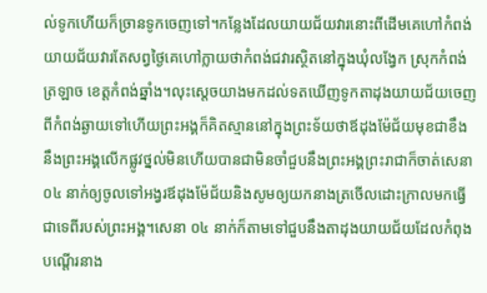ល់ទូកហើយក៏ច្រានទូកចេញទៅ។កន្លែងដែលយាយជ័យវារនោះពីដើមគេហៅកំពង់យាយជ័យវារតែសព្វថ្ងៃគេហៅក្លាយថាកំពង់ជវារស្ថិតនៅក្នុងឃុំលង្វែក ស្រុកកំពង់ត្រឡាច ខេត្តកំពង់ឆ្នាំង។លុះស្ដេចយាងមកដល់ទតឃើញទូកតាដុងយាយជ័យចេញពីកំពង់ឆ្ងាយទៅហើយព្រះអង្គក៏គិតស្មាននៅក្នុងព្រះទ័យថាឪដុងម៉ែជ័យមុខជាខឹងនឹងព្រះអង្គលើកផ្លូវថ្នល់មិនហើយបានជាមិនចាំជួបនឹងព្រះអង្គព្រះរាជាក៏ចាត់សេនា ០៤ នាក់ឲ្យចូលទៅអង្វរឪដុងម៉ែជ័យនិងសូមឲ្យយកនាងត្រចើលដោះក្រាលមកធ្វើជាទេពីរបស់ព្រះអង្គ។សេនា ០៤ នាក់ក៏តាមទៅជួបនឹងតាដុងយាយជ័យដែលកំពុងបណ្ដើរនាង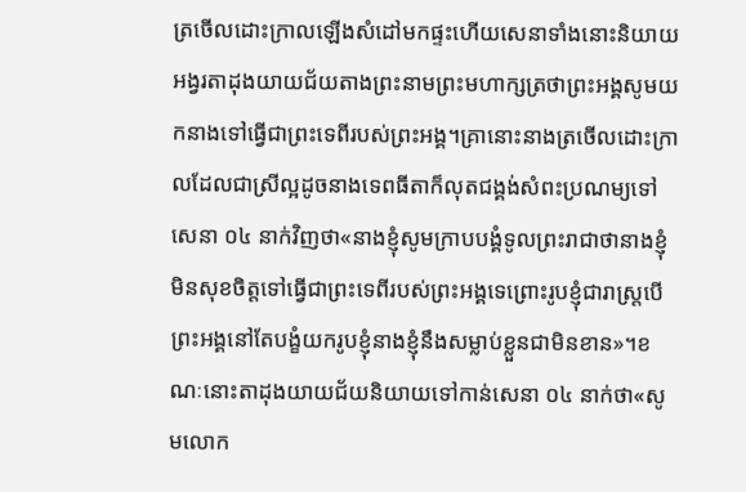ត្រចើលដោះក្រាលឡើងសំដៅមកផ្ទះហើយសេនាទាំងនោះនិយាយអង្វរតាដុងយាយជ័យតាងព្រះនាមព្រះមហាក្សត្រថាព្រះអង្គសូមយកនាងទៅធ្វើជាព្រះទេពីរបស់ព្រះអង្គ។គ្រានោះនាងត្រចើលដោះក្រាលដែលជាស្រីល្អដូចនាងទេពធីតាក៏លុតជង្គង់សំពះប្រណម្យទៅសេនា ០៤ នាក់វិញថា«នាងខ្ញុំសូមក្រាបបង្គំទូលព្រះរាជាថានាងខ្ញុំមិនសុខចិត្តទៅធ្វើជាព្រះទេពីរបស់ព្រះអង្គទេព្រោះរូបខ្ញុំជារាស្ត្របើព្រះអង្គនៅតែបង្ខំយករូបខ្ញុំនាងខ្ញុំនឹងសម្លាប់ខ្លួនជាមិនខាន»។ខណៈនោះតាដុងយាយជ័យនិយាយទៅកាន់សេនា ០៤ នាក់ថា«សូមលោក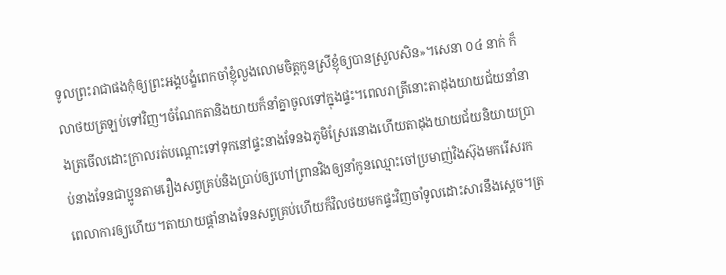ទូលព្រះរាជាផងកុំឲ្យព្រះអង្គបង្ខំពេកចាំខ្ញុំលួងលោមចិត្តកូនស្រីខ្ញុំឲ្យបានស្រួលសិន»។សេនា ០៤ នាក់ ក៏លាថយត្រឡប់ទៅវិញ។ចំណែកតានិងយាយក៏នាំគ្នាចូលទៅក្នុងផ្ទះ។ពេលរាត្រីនោះតាដុងយាយជ័យនាំនាងត្រចើលដោះក្រាលរត់បណ្ដោះទៅទុកនៅផ្ទះនាងទែនឯភូមិស្រែរនោងហើយតាដុងយាយជ័យនិយាយប្រាប់នាងទែនជាប្អូនតាមរឿងសព្វគ្រប់និងប្រាប់ឲ្យហៅព្រានវិងឲ្យនាំកូនឈ្មោះចៅប្រមាញ់វិងស៊ុងមករើសរកពេលាការឲ្យហើយ។តាយាយផ្ដាំនាងទែនសព្វគ្រប់ហើយក៏វិលថយមកផ្ទះវិញចាំទូលដោះសារនឹងស្ដេច។ត្រ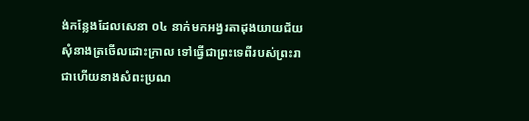ង់កន្លែងដែលសេនា ០៤ នាក់មកអង្វរតាដុងយាយជ័យសុំនាងត្រចើលដោះក្រាល ទៅធ្វើជាព្រះទេពីរបស់ព្រះរាជាហើយនាងសំពះប្រណ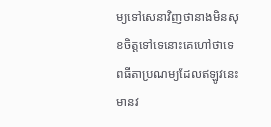ម្យទៅសេនាវិញថានាងមិនសុខចិត្តទៅទេនោះគេហៅថាទេពធីតាប្រណម្យដែលឥឡូវនេះមានវ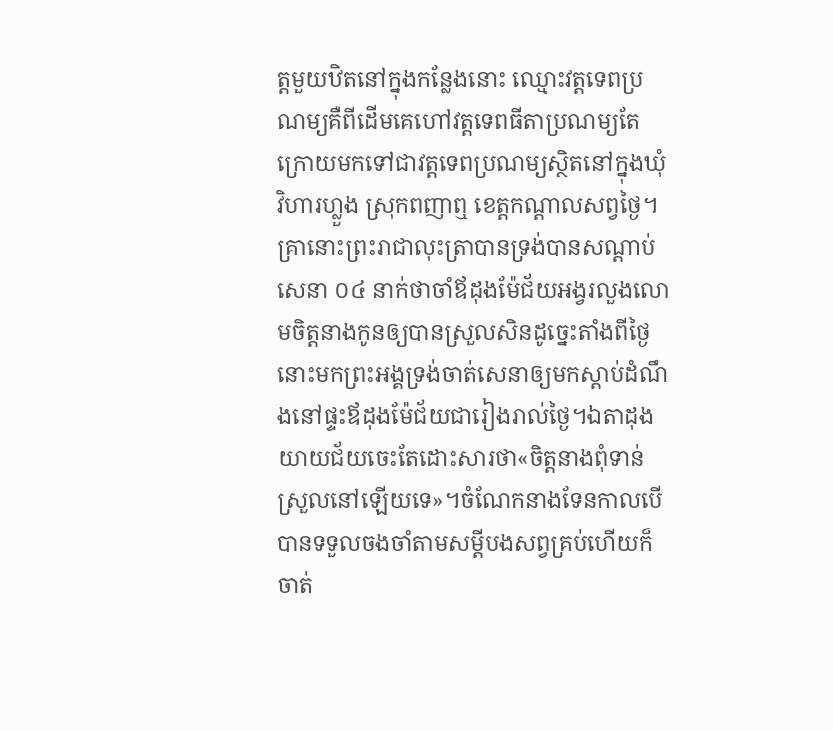ត្តមួយឋិតនៅក្នុងកន្លែងនោះ ឈ្មោះវត្តទេពប្រណម្យគឺពីដើមគេហៅវត្តទេពធីតាប្រណម្យតែក្រោយមកទៅជាវត្តទេពប្រណម្យស្ថិតនៅក្នុងឃុំវិហារហ្លួង ស្រុកពញាឮ ខេត្តកណ្ដាលសព្វថ្ងៃ។គ្រានោះព្រះរាជាលុះត្រាបានទ្រង់បានសណ្ដាប់សេនា ០៤ នាក់ថាចាំឪដុងម៉ែជ័យអង្វរលួងលោមចិត្តនាងកូនឲ្យបានស្រួលសិនដូច្នេះតាំងពីថ្ងៃនោះមកព្រះអង្គទ្រង់ចាត់សេនាឲ្យមកស្ដាប់ដំណឹងនៅផ្ទះឪដុងម៉ែជ័យជារៀងរាល់ថ្ងៃ។ឯតាដុងយាយជ័យចេះតែដោះសារថា«ចិត្តនាងពុំទាន់ស្រួលនៅឡើយទេ»។ចំណែកនាងទែនកាលបើបានទទួលចងចាំតាមសម្ដីបងសព្វគ្រប់ហើយក៏ចាត់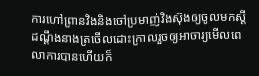ការហៅព្រានវិងនិងចៅប្រមាញ់វិងស៊ុងឲ្យចូលមកស្ដីដណ្ដឹងនាងត្រចើលដោះក្រាលរួចឲ្យអាចារ្យមើលពេលាការបានហើយក៏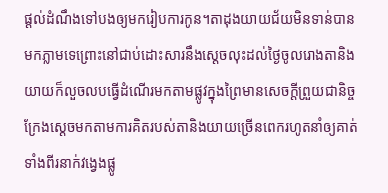ផ្ដល់ដំណឹងទៅបងឲ្យមករៀបការកូន។តាដុងយាយជ័យមិនទាន់បានមកភ្លាមទេព្រោះនៅជាប់ដោះសារនឹងស្ដេចលុះដល់ថ្ងៃចូលរោងតានិងយាយក៏លួចលបធ្វើដំណើរមកតាមផ្លូវក្នុងព្រៃមានសេចក្ដីព្រួយជានិច្ចក្រែងស្ដេចមកតាមការគិតរបស់តានិងយាយច្រើនពេករហូតនាំឲ្យគាត់ទាំងពីរនាក់វង្វេងផ្លូ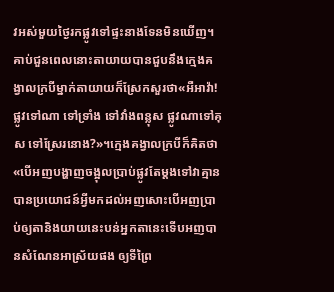វអស់មួយថ្ងៃរកផ្លូវទៅផ្ទះនាងទែនមិនឃើញ។គាប់ជួនពេលនោះតាយាយបានជួបនឹងក្មេងគង្វាលក្របីម្នាក់តាយាយក៏ស្រែកសួរថា«អឺអាវ៉ា!ផ្លូវទៅណា ទៅទ្រាំង ទៅវាំងពន្លុស ផ្លូវណាទៅគុស ទៅស្រែរនោង?»។ក្មេងគង្វាលក្របីក៏គិតថា«បើអញបង្ហាញចង្អុលប្រាប់ផ្លូវតែម្ដងទៅវាគ្មានបានប្រយោជន៍អ្វីមកដល់អញសោះបើអញប្រាប់ឲ្យតានិងយាយនេះបន់អ្នកតានេះទើបអញបានសំណែនអាស្រ័យផង ឲ្យទីព្រៃ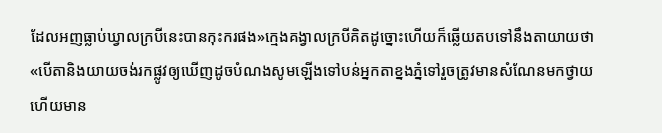ដែលអញធ្លាប់ឃ្វាលក្របីនេះបានកុះករផង»ក្មេងគង្វាលក្របីគិតដូច្នោះហើយក៏ឆ្លើយតបទៅនឹងតាយាយថា«បើតានិងយាយចង់រកផ្លូវឲ្យឃើញដូចបំណងសូមឡើងទៅបន់អ្នកតាខ្នងភ្នំទៅរួចត្រូវមានសំណែនមកថ្វាយហើយមាន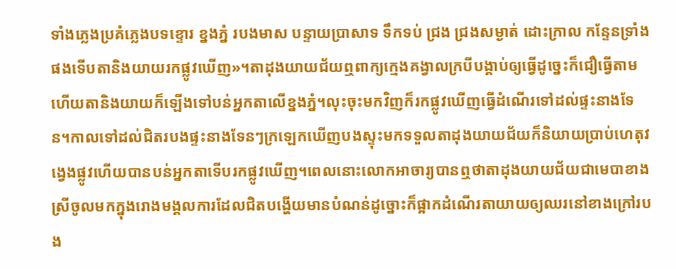ទាំងភ្លេងប្រគំភ្លេងបទខ្ទោរ ខ្នងភ្នំ របងមាស បន្ទាយប្រាសាទ ទឹកទប់ ជ្រង ជ្រងសម្ងាត់ ដោះក្រាល កន្ទែនទ្រាំងផងទើបតានិងយាយរកផ្លូវឃើញ»។តាដុងយាយជ័យឮពាក្យក្មេងគង្វាលក្របីបង្គាប់ឲ្យធ្វើដូច្នេះក៏ជឿធ្វើតាមហើយតានិងយាយក៏ឡើងទៅបន់អ្នកតាលើខ្នងភ្នំ។លុះចុះមកវិញក៏រកផ្លូវឃើញធ្វើដំណើរទៅដល់ផ្ទះនាងទែន។កាលទៅដល់ជិតរបងផ្ទះនាងទែនៗក្រឡេកឃើញបងស្ទុះមកទទួលតាដុងយាយជ័យក៏និយាយប្រាប់ហេតុវង្វេងផ្លូវហើយបានបន់អ្នកតាទើបរកផ្លូវឃើញ។ពេលនោះលោកអាចារ្យបានឮថាតាដុងយាយជ័យជាមេបាខាងស្រីចូលមកក្នុងរោងមង្គលការដែលជិតបង្ហើយមានបំណន់ដូច្នោះក៏ផ្អាកដំណើរតាយាយឲ្យឈរនៅខាងក្រៅរបង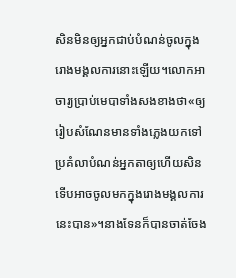សិនមិនឲ្យអ្នកជាប់បំណន់ចូលក្នុងរោងមង្គលការនោះឡើយ។លោកអាចារ្យប្រាប់មេបាទាំងសងខាងថា«ឲ្យរៀបសំណែនមានទាំងភ្លេងយកទៅប្រគំលាបំណន់អ្នកតាឲ្យហើយសិនទើបអាចចូលមកក្នុងរោងមង្គលការនេះបាន»។នាងទែនក៏បានចាត់ចែង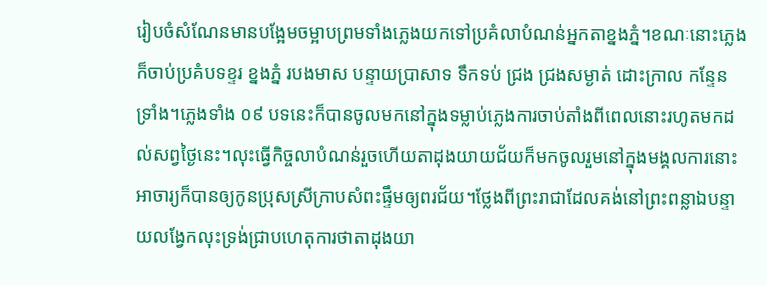រៀបចំសំណែនមានបង្អែមចម្អាបព្រមទាំងភ្លេងយកទៅប្រគំលាបំណន់អ្នកតាខ្នងភ្នំ។ខណៈនោះភ្លេងក៏ចាប់ប្រគំបទខ្ទរ ខ្នងភ្នំ របងមាស បន្ទាយប្រាសាទ ទឹកទប់ ជ្រង ជ្រងសម្ងាត់ ដោះក្រាល កន្ទែនទ្រាំង។ភ្លេងទាំង ០៩ បទនេះក៏បានចូលមកនៅក្នុងទម្លាប់ភ្លេងការចាប់តាំងពីពេលនោះរហូតមកដល់សព្វថ្ងៃនេះ។លុះធ្វើកិច្ចលាបំណន់រួចហើយតាដុងយាយជ័យក៏មកចូលរួមនៅក្នុងមង្គលការនោះអាចារ្យក៏បានឲ្យកូនប្រុសស្រីក្រាបសំពះផ្ទឹមឲ្យពរជ័យ។ថ្លែងពីព្រះរាជាដែលគង់នៅព្រះពន្លាឯបន្ទាយលង្វែកលុះទ្រង់ជ្រាបហេតុការថាតាដុងយា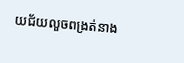យជ័យលួចពង្រត់នាង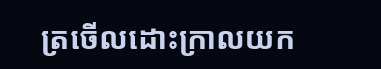ត្រចើលដោះក្រាលយក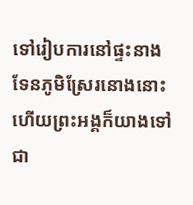ទៅរៀបការនៅផ្ទះនាងទែនភូមិស្រែរនោងនោះហើយព្រះអង្គក៏យាងទៅជា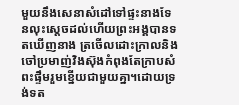មួយនឹងសេនាសំដៅទៅផ្ទះនាងទែនលុះស្ដេចដល់ហើយព្រះអង្គបានទតឃើញនាង ត្រចើលដោះក្រាលនិងចៅប្រមាញ់វិងស៊ុងកំពុងតែក្រាបសំពះផ្ទឹមរួមខ្នើយជាមួយគ្នា។ដោយទ្រង់ទត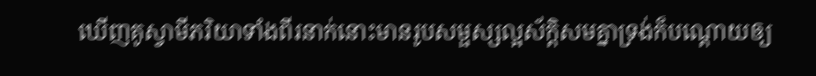ឃើញគូស្វាមីភរិយាទាំងពីរនាក់នោះមានរូបសម្ផស្សល្អស័ក្ដិសមគ្នាទ្រង់ក៏បណ្ដោយឲ្យ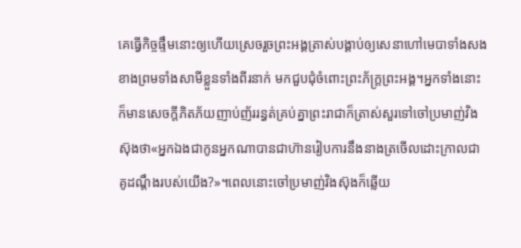គេធ្វើកិច្ចផ្ទឹមនោះឲ្យហើយស្រេចរួចព្រះអង្គត្រាស់បង្គាប់ឲ្យសេនាហៅមេបាទាំងសងខាងព្រមទាំងសាមីខ្លួនទាំងពីរនាក់ មកជួបជុំចំពោះព្រះភ័ក្ត្រព្រះអង្គ។អ្នកទាំងនោះក៏មានសេចក្ដីភិតភ័យញាប់ញ័ររន្ធត់គ្រប់គ្នាព្រះរាជាក៏ត្រាស់សួរទៅចៅប្រមាញ់វិងស៊ុងថា«អ្នកឯងជាកូនអ្នកណាបានជាហ៊ានរៀបការនឹងនាងត្រចើលដោះក្រាលជាគូដណ្ដឹងរបស់យើង?»។ពេលនោះចៅប្រមាញ់វិងស៊ុងក៏ឆ្លើយ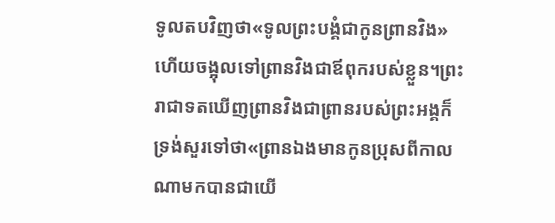ទូលតបវិញថា«ទូលព្រះបង្គំជាកូនព្រានវិង»ហើយចង្អុលទៅព្រានវិងជាឪពុករបស់ខ្លួន។ព្រះរាជាទតឃើញព្រានវិងជាព្រានរបស់ព្រះអង្គក៏ទ្រង់សួរទៅថា«ព្រានឯងមានកូនប្រុសពីកាលណាមកបានជាយើ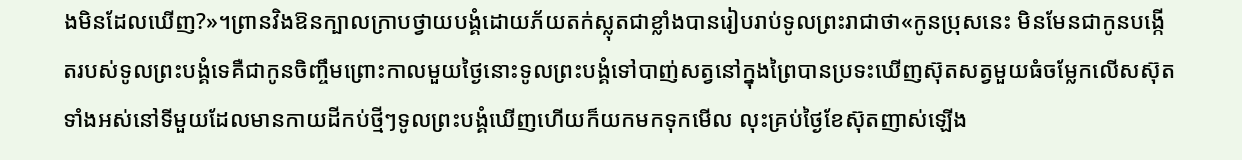ងមិនដែលឃើញ?»។ព្រានវិងឱនក្បាលក្រាបថ្វាយបង្គំដោយភ័យតក់ស្លុតជាខ្លាំងបានរៀបរាប់ទូលព្រះរាជាថា«កូនប្រុសនេះ មិនមែនជាកូនបង្កើតរបស់ទូលព្រះបង្គំទេគឺជាកូនចិញ្ចឹមព្រោះកាលមួយថ្ងៃនោះទូលព្រះបង្គំទៅបាញ់សត្វនៅក្នុងព្រៃបានប្រទះឃើញស៊ុតសត្វមួយធំចម្លែកលើសស៊ុតទាំងអស់នៅទីមួយដែលមានកាយដីកប់ថ្មីៗទូលព្រះបង្គំឃើញហើយក៏យកមកទុកមើល លុះគ្រប់ថ្ងៃខែស៊ុតញាស់ឡើង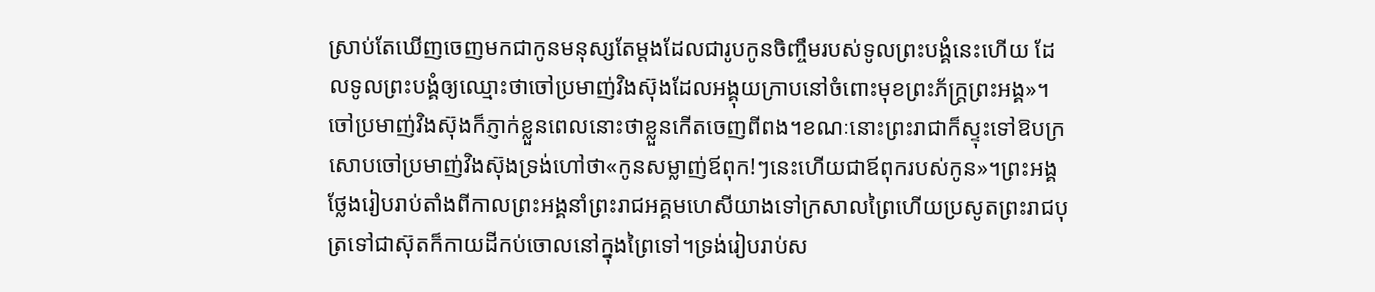ស្រាប់តែឃើញចេញមកជាកូនមនុស្សតែម្ដងដែលជារូបកូនចិញ្ចឹមរបស់ទូលព្រះបង្គំនេះហើយ ដែលទូលព្រះបង្គំឲ្យឈ្មោះថាចៅប្រមាញ់វិងស៊ុងដែលអង្គុយក្រាបនៅចំពោះមុខព្រះភ័ក្ត្រព្រះអង្គ»។ចៅប្រមាញ់វិងស៊ុងក៏ភ្ញាក់ខ្លួនពេលនោះថាខ្លួនកើតចេញពីពង។ខណៈនោះព្រះរាជាក៏ស្ទុះទៅឱបក្រសោបចៅប្រមាញ់វិងស៊ុងទ្រង់ហៅថា«កូនសម្លាញ់ឪពុក!ៗនេះហើយជាឪពុករបស់កូន»។ព្រះអង្គថ្លែងរៀបរាប់តាំងពីកាលព្រះអង្គនាំព្រះរាជអគ្គមហេសីយាងទៅក្រសាលព្រៃហើយប្រសូតព្រះរាជបុត្រទៅជាស៊ុតក៏កាយដីកប់ចោលនៅក្នុងព្រៃទៅ។ទ្រង់រៀបរាប់ស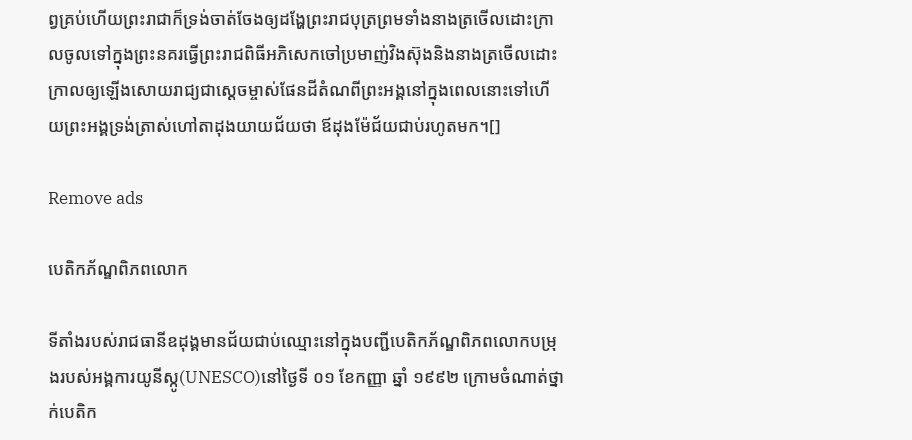ព្វគ្រប់ហើយព្រះរាជាក៏ទ្រង់ចាត់ចែងឲ្យដង្ហែព្រះរាជបុត្រព្រមទាំងនាងត្រចើលដោះក្រាលចូលទៅក្នុងព្រះនគរធ្វើព្រះរាជពិធីអភិសេកចៅប្រមាញ់វិងស៊ុងនិងនាងត្រចើលដោះក្រាលឲ្យឡើងសោយរាជ្យជាស្ដេចម្ចាស់ផែនដីតំណពីព្រះអង្គនៅក្នុងពេលនោះទៅហើយព្រះអង្គទ្រង់ត្រាស់ហៅតាដុងយាយជ័យថា ឪដុងម៉ែជ័យជាប់រហូតមក។[]

Remove ads

បេតិកភ័ណ្ឌពិភពលោក

ទីតាំងរបស់រាជធានីឧដុង្គមានជ័យជាប់ឈ្មោះនៅក្នុងបញ្ជីបេតិកភ័ណ្ឌពិភពលោកបម្រុងរបស់អង្គការយូនីស្កូ(UNESCO)នៅថ្ងៃទី ០១ ខែកញ្ញា ឆ្នាំ ១៩៩២ ក្រោមចំណាត់ថ្នាក់បេតិក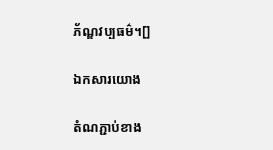ភ័ណ្ឌវប្បធម៌។[]

ឯកសារយោង

តំណភ្ជាប់ខាង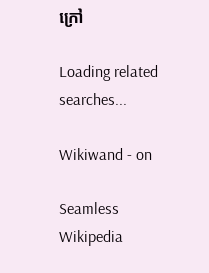ក្រៅ

Loading related searches...

Wikiwand - on

Seamless Wikipedia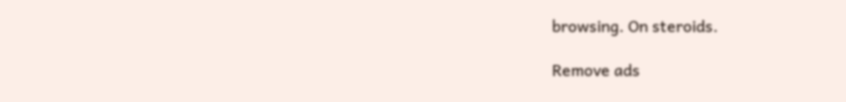browsing. On steroids.

Remove ads